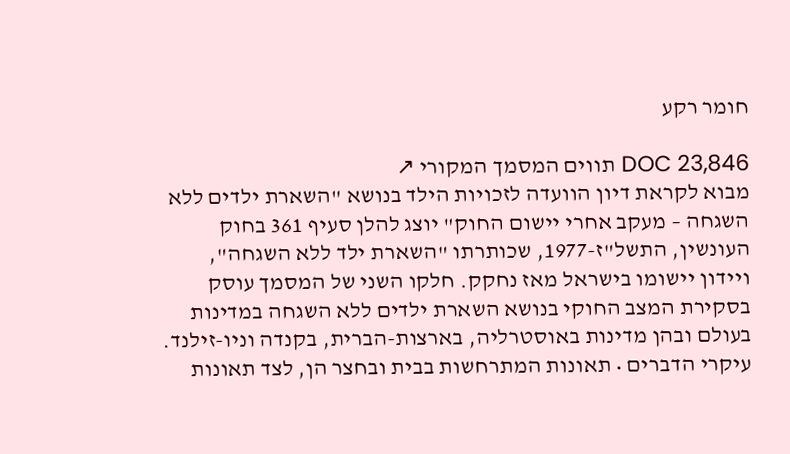חומר רקע

DOC 23,846 תווים המסמך המקורי ↗
מבוא לקראת דיון הוועדה לזכויות הילד בנושא "השארת ילדים ללא השגחה – מעקב אחרי יישום החוק" יוצג להלן סעיף 361 בחוק העונשין, התשל"ז-1977, שכותרתו "השארת ילד ללא השגחה", ויידון יישומו בישראל מאז נחקק. חלקו השני של המסמך עוסק בסקירת המצב החוקי בנושא השארת ילדים ללא השגחה במדינות בעולם ובהן מדינות באוסטרליה, בארצות-הברית, בקנדה וניו-זילנד. עיקרי הדברים • תאונות המתרחשות בבית ובחצר הן, לצד תאונות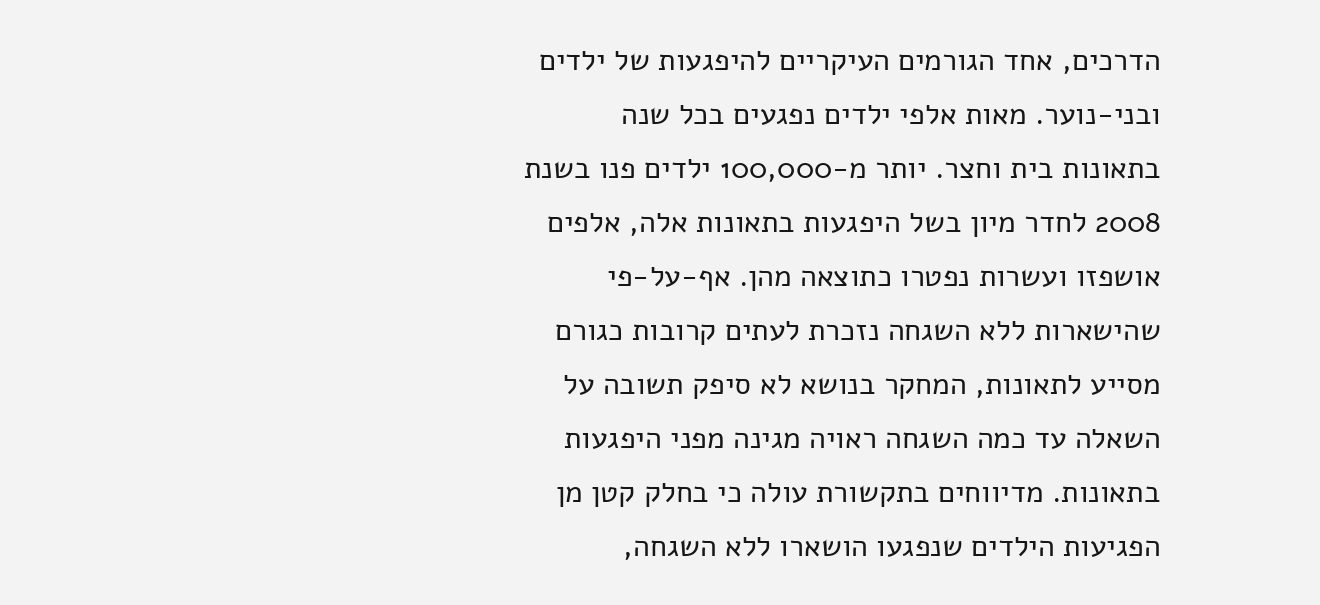הדרכים, אחד הגורמים העיקריים להיפגעות של ילדים ובני-נוער. מאות אלפי ילדים נפגעים בכל שנה בתאונות בית וחצר. יותר מ-100,000 ילדים פנו בשנת 2008 לחדר מיון בשל היפגעות בתאונות אלה, אלפים אושפזו ועשרות נפטרו כתוצאה מהן. אף-על-פי שהישארות ללא השגחה נזכרת לעתים קרובות כגורם מסייע לתאונות, המחקר בנושא לא סיפק תשובה על השאלה עד כמה השגחה ראויה מגינה מפני היפגעות בתאונות. מדיווחים בתקשורת עולה כי בחלק קטן מן הפגיעות הילדים שנפגעו הושארו ללא השגחה,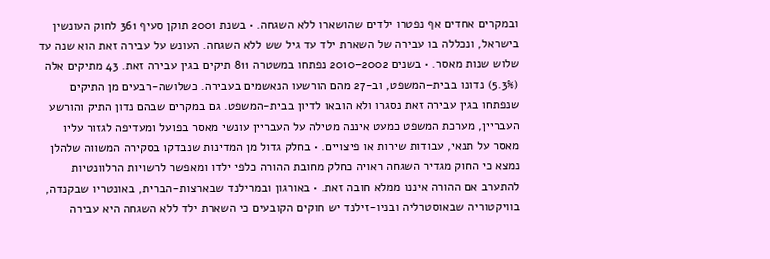ובמקרים אחדים אף נפטרו ילדים שהושארו ללא השגחה. • בשנת 2001 תוקן סעיף 361 לחוק העונשין בישראל, ונכללה בו עבירה של השארת ילד עד גיל שש ללא השגחה. העונש על עבירה זאת הוא שנה עד שלוש שנות מאסר. • בשנים 2002–2010 נפתחו במשטרה 811 תיקים בגין עבירה זאת. 43 מתיקים אלה (5.3%) נדונו בבית–המשפט, וב-27 מהם הורשעו הנאשמים בעבירה. כשלושה-רבעים מן התיקים שנפתחו בגין עבירה זאת נסגרו ולא הובאו לדיון בבית-המשפט. גם במקרים שבהם נדון התיק והורשע העבריין, מערכת המשפט כמעט איננה מטילה על העבריין עונשי מאסר בפועל ומעדיפה לגזור עליו מאסר על תנאי, עבודות שירות או פיצויים. • בחלק גדול מן המדינות שנבדקו בסקירה המשווה שלהלן נמצא כי החוק מגדיר השגחה ראויה כחלק מחובת ההורה כלפי ילדו ומאפשר לרשויות הרלוונטיות להתערב אם ההורה איננו ממלא חובה זאת. • באורגון ובמרילנד שבארצות-הברית, באונטריו שבקנדה, בוויקטוריה שבאוסטרליה ובניו-זילנד יש חוקים הקובעים כי השארת ילד ללא השגחה היא עבירה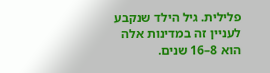פלילית. גיל הילד שנקבע לעניין זה במדינות אלה הוא 8–16 שנים.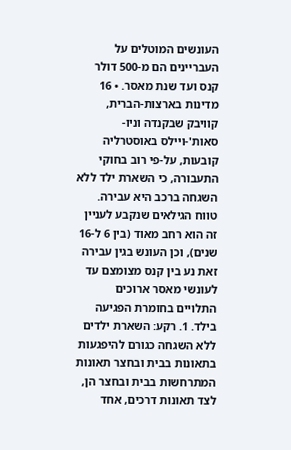העונשים המוטלים על העבריינים הם מ-500 דולר קנס ועד שנת מאסר. • 16 מדינות בארצות-הברית, קוויבק שבקנדה וניו-סאות'-ויילס באוסטרליה קובעות, על-פי רוב בחוקי התעבורה, כי השארת ילד ללא השגחה ברכב היא עבירה. טווח הגילאים שנקבע לעניין זה הוא רחב מאוד (בין 6 ל-16 שנים), וכן העונש בגין עבירה זאת נע בין קנס מצומצם עד לעונשי מאסר ארוכים התלויים בחומרת הפגיעה בילד. 1. רקע: השארת ילדים ללא השגחה כגורם להיפגעות בתאונות בבית ובחצר תאונות המתרחשות בבית ובחצר הן, לצד תאונות דרכים, אחד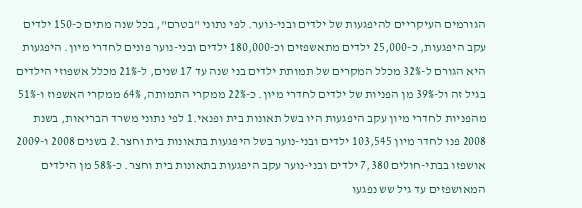הגורמים העיקריים להיפגעות של ילדים ובני-נוער. לפי נתוני "בטרם", בכל שנה מתים כ-150 ילדים עקב היפגעות, כ-25,000 ילדים מתאשפזים וכ-180,000 ילדים ובני-נוער פונים לחדרי מיון. היפגעות היא הגורם ל-32% מכלל המקרים של תמותת ילדים בני שנה עד 17 שנים, ל-21% מכלל אשפוזי הילדים בגיל זה ול-39% מן הפניות של ילדים לחדרי מיון. כ-22% ממקרי התמותה, 64% ממקרי האשפוז ו-51% מהפניות לחדרי מיון עקב היפגעות היו בשל תאונות בית ופנאי.1 לפי נתוני משרד הבריאות, בשנת 2008 פנו לחדר מיון 103,545 ילדים ובני-נוער בשל היפגעות בתאונות בית וחצר.2 בשנים 2008 ו-2009 אושפזו בבתי-חולים 7,380 ילדים ובני-נוער עקב היפגעות בתאונות בית וחצר. כ-58% מן הילדים המאושפזים עד גיל שש נפגעו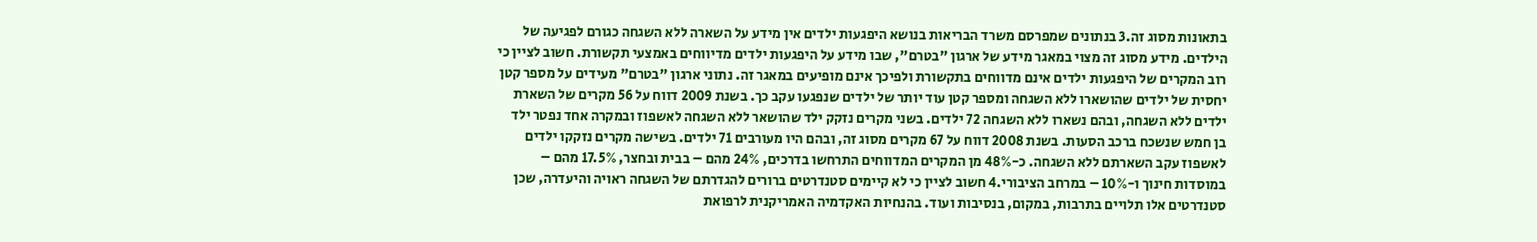בתאונות מסוג זה.3 בנתונים שמפרסם משרד הבריאות בנושא היפגעות ילדים אין מידע על השארה ללא השגחה כגורם לפגיעה של הילדים. מידע מסוג זה מצוי במאגר מידע של ארגון "בטרם", שבו מידע על היפגעות ילדים מדיווחים באמצעי תקשורת. חשוב לציין כי רוב המקרים של היפגעות ילדים אינם מדווחים בתקשורת ולפיכך אינם מופיעים במאגר זה. נתוני ארגון "בטרם" מעידים על מספר קטן יחסית של ילדים שהושארו ללא השגחה ומספר קטן עוד יותר של ילדים שנפגעו עקב כך. בשנת 2009 דווח על 56 מקרים של השארת ילדים ללא השגחה, ובהם נשארו ללא השגחה 72 ילדים. בשני מקרים נזקק ילד שהושאר ללא השגחה לאשפוז ובמקרה אחד נפטר ילד בן חמש שנשכח ברכב הסעות. בשנת 2008 דווח על 67 מקרים מסוג זה, ובהם היו מעורבים 71 ילדים. בשישה מקרים נזקקו ילדים לאשפוז עקב השארתם ללא השגחה. כ-48% מן המקרים המדווחים התרחשו בדרכים, 24% מהם – בבית ובחצר, 17.5% מהם – במוסדות חינוך ו-10% – במרחב הציבורי.4 חשוב לציין כי לא קיימים סטנדרטים ברורים להגדרתם של השגחה ראויה והיעדרה, שכן סטנדרטים אלו תלויים בתרבות, במקום, בנסיבות ועוד. בהנחיות האקדמיה האמריקנית לרפואת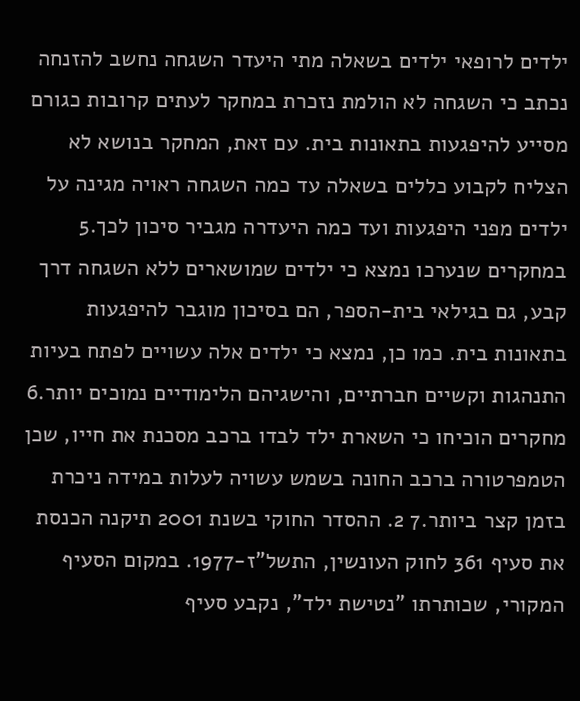ילדים לרופאי ילדים בשאלה מתי היעדר השגחה נחשב להזנחה נכתב כי השגחה לא הולמת נזכרת במחקר לעתים קרובות כגורם מסייע להיפגעות בתאונות בית. עם זאת, המחקר בנושא לא הצליח לקבוע כללים בשאלה עד כמה השגחה ראויה מגינה על ילדים מפני היפגעות ועד כמה היעדרה מגביר סיכון לכך.5 במחקרים שנערכו נמצא כי ילדים שמושארים ללא השגחה דרך קבע, גם בגילאי בית-הספר, הם בסיכון מוגבר להיפגעות בתאונות בית. כמו כן, נמצא כי ילדים אלה עשויים לפתח בעיות התנהגות וקשיים חברתיים, והישגיהם הלימודיים נמוכים יותר.6 מחקרים הוכיחו כי השארת ילד לבדו ברכב מסכנת את חייו, שכן הטמפרטורה ברכב החונה בשמש עשויה לעלות במידה ניכרת בזמן קצר ביותר.7 2. ההסדר החוקי בשנת 2001 תיקנה הכנסת את סעיף 361 לחוק העונשין, התשל"ז-1977. במקום הסעיף המקורי, שכותרתו "נטישת ילד", נקבע סעיף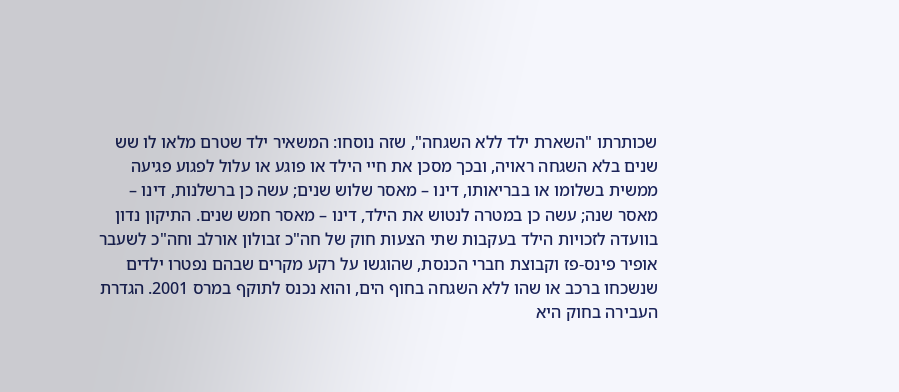שכותרתו "השארת ילד ללא השגחה", שזה נוסחו: המשאיר ילד שטרם מלאו לו שש שנים בלא השגחה ראויה, ובכך מסכן את חיי הילד או פוגע או עלול לפגוע פגיעה ממשית בשלומו או בבריאותו, דינו – מאסר שלוש שנים; עשה כן ברשלנות, דינו – מאסר שנה; עשה כן במטרה לנטוש את הילד, דינו – מאסר חמש שנים. התיקון נדון בוועדה לזכויות הילד בעקבות שתי הצעות חוק של חה"כ זבולון אורלב וחה"כ לשעבר אופיר פינס-פז וקבוצת חברי הכנסת, שהוגשו על רקע מקרים שבהם נפטרו ילדים שנשכחו ברכב או שהו ללא השגחה בחוף הים, והוא נכנס לתוקף במרס 2001. הגדרת העבירה בחוק היא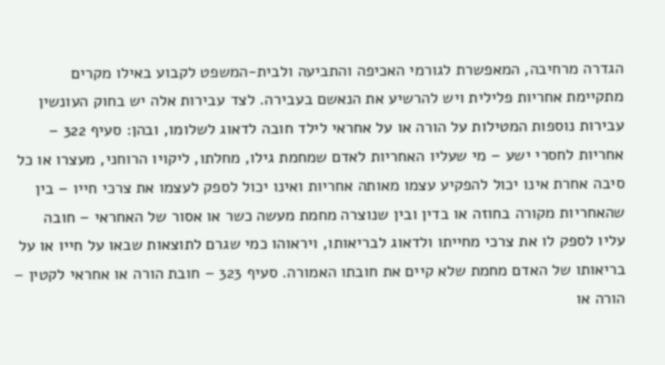הגדרה מרחיבה, המאפשרת לגורמי האכיפה והתביעה ולבית-המשפט לקבוע באילו מקרים מתקיימת אחריות פלילית ויש להרשיע את הנאשם בעבירה. לצד עבירות אלה יש בחוק העונשין עבירות נוספות המטילות על הורה או על אחראי לילד חובה לדאוג לשלומו, ובהן: סעיף 322 – אחריות לחסרי ישע – מי שעליו האחריות לאדם שמחמת גילו, מחלתו, ליקויו הרוחני, מעצרו או כל סיבה אחרת אינו יכול להפקיע עצמו מאותה אחריות ואינו יכול לספק לעצמו את צרכי חייו – בין שהאחריות מקורה בחוזה או בדין ובין שנוצרה מחמת מעשה כשר או אסור של האחראי – חובה עליו לספק לו את צרכי מחייתו ולדאוג לבריאותו, ויראוהו כמי שגרם לתוצאות שבאו על חייו או על בריאותו של האדם מחמת שלא קיים את חובתו האמורה. סעיף 323 – חובת הורה או אחראי לקטין – הורה או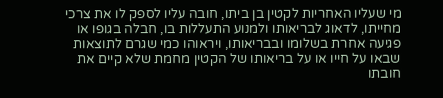מי שעליו האחריות לקטין בן ביתו, חובה עליו לספק לו את צרכי מחייתו, לדאוג לבריאותו ולמנוע התעללות בו, חבלה בגופו או פגיעה אחרת בשלומו ובבריאותו, ויראוהו כמי שגרם לתוצאות שבאו על חייו או על בריאותו של הקטין מחמת שלא קיים את חובתו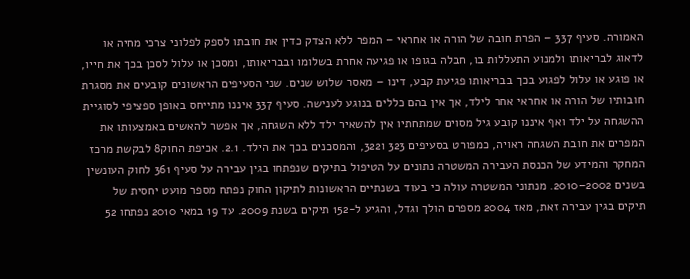האמורה. סעיף 337 – הפרת חובה של הורה או אחראי – המפר ללא הצדק כדין את חובתו לספק לפלוני צרכי מחיה או לדאוג לבריאותו ולמנוע התעללות בו, חבלה בגופו או פגיעה אחרת בשלומו ובבריאותו, ומסכן או עלול לסכן בכך את חייו, או פוגע או עלול לפגוע בכך בבריאותו פגיעת קבע, דינו – מאסר שלוש שנים. שני הסעיפים הראשונים קובעים את מסגרת חובותיו של הורה או אחראי אחר לילד, אך אין בהם כללים בנוגע לענישה. סעיף 337 איננו מתייחס באופן ספציפי לסוגיית ההשגחה על ילד ואף איננו קובע גיל מסוים שמתחתיו אין להשאיר ילד ללא השגחה, אך אפשר להאשים באמצעותו את המפרים את חובת השגחה ראויה, כמפורט בסעיפים 323 ו322, והמסכנים בכך את הילד. 2.1. אכיפת החוק8 לבקשת מרכז המחקר והמידע של הכנסת העבירה המשטרה נתונים על הטיפול בתיקים שנפתחו בגין עבירה על סעיף 361 לחוק העונשין בשנים 2002–2010. מנתוני המשטרה עולה כי בעוד בשנתיים הראשונות לתיקון החוק נפתח מספר מועט יחסית של תיקים בגין עבירה זאת, מאז 2004 מספרם הולך וגדל, והגיע ל-152 תיקים בשנת 2009. עד 19 במאי 2010 נפתחו 52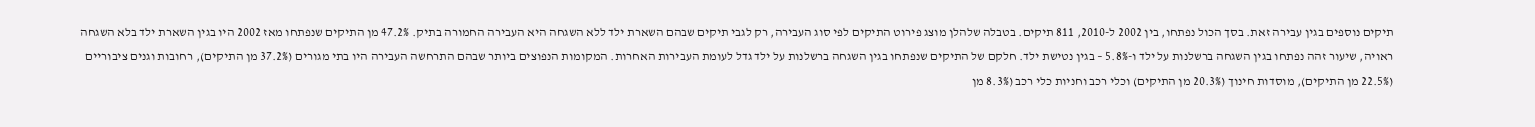תיקים נוספים בגין עבירה זאת. בסך הכול נפתחו, בין 2002 ל-2010, 811 תיקים. בטבלה שלהלן מוצג פירוט התיקים לפי סוג העבירה, רק לגבי תיקים שבהם השארת ילד ללא השגחה היא העבירה החמורה בתיק. 47.2% מן התיקים שנפתחו מאז 2002 היו בגין השארת ילד בלא השגחה ראויה, שיעור זהה נפתחו בגין השגחה ברשלנות על ילד ו-5.8% – בגין נטישת ילד. חלקם של התיקים שנפתחו בגין השגחה ברשלנות על ילד גדל לעומת העבירות האחרות. המקומות הנפוצים ביותר שבהם התרחשה העבירה היו בתי מגורים (37.2% מן התיקים), רחובות וגנים ציבוריים (22.5% מן התיקים), מוסדות חינוך (20.3% מן התיקים) וכלי רכב וחניות כלי רכב (8.3% מן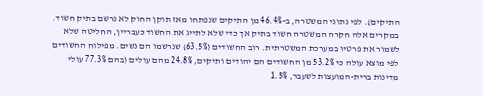התיקים). לפי נתוני המשטרה, ב-46.4% מן התיקים שנפתחו מאז תוקן החוק לא נרשם בתיק חשוד. במקרים אלה חקרה המשטרה חשוד בתיק אך כדי שלא לתייג את החשוד כעבריין, החליטה שלא לשמור את פרטיו במערכת המשטרתית. רוב החשודים (63.5%) שנרשמו הם נשים. מפילוח החשודים לפי מוצא עולה כי 53.2% מן החשודים הם יהודים ותיקים, 24.8% מהם עולים (בהם 77.3% עולי מדינות ברית-המועצות לשעבר, 1.5%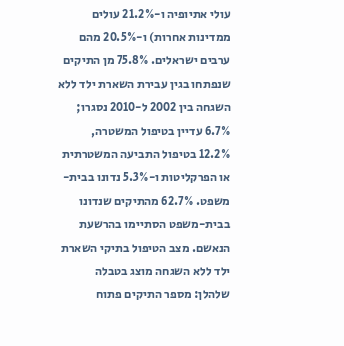עולי אתיופיה ו-21.2% עולים ממדינות אחרות) ו-20.5% מהם ערבים ישראלים. 75.8% מן התיקים שנפתחו בגין עבירת השארת ילד ללא השגחה בין 2002 ל-2010 נסגרו; 6.7% עדיין בטיפול המשטרה, 12.2% בטיפול התביעה המשטרתית או הפרקליטות ו-5.3% נדונו בבית-משפט. 62.7% מהתיקים שנדונו בבית-משפט הסתיימו בהרשעת הנאשם. מצב הטיפול בתיקי השארת ילד ללא השגחה מוצג בטבלה שלהלן: מספר התיקים פתוח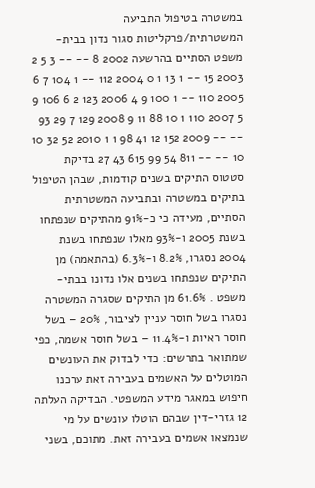במשטרה בטיפול התביעה המשטרתית/פרקליטות סגור נדון בבית-משפט הסתיים בהרשעה 2002 8 -- -- 3 5 2 2003 15 -- 1 13 1 0 2004 112 -- 1 104 7 6 2005 110 -- 1 100 9 4 2006 123 2 6 106 9 5 2007 110 1 10 88 11 9 2008 129 7 29 93 -- -- 2009 152 12 41 98 1 1 2010 52 32 10 10 -- -- 811 54 99 615 43 27 בדיקת סטטוס התיקים בשנים קודמות, שבהן הטיפול בתיקים במשטרה ובתביעה המשטרתית הסתיים, מעידה כי כ-91% מהתיקים שנפתחו בשנת 2005 ו-93% מאלו שנפתחו בשנת 2004 נסגרו, 8.2% ו-6.3% (בהתאמה) מן התיקים שנפתחו בשנים אלו נדונו בבתי-משפט . 61.6% מן התיקים שסגרה המשטרה נסגרו בשל חוסר עניין לציבור, 20% – בשל חוסר ראיות ו-11.4% – בשל חוסר אשמה, כפי שמתואר בתרשים: כדי לבדוק את העונשים המוטלים על האשמים בעבירה זאת ערכנו חיפוש במאגר מידע המשפטי. הבדיקה העלתה 12 גזרי-דין שבהם הוטלו עונשים על מי שנמצאו אשמים בעבירה זאת. מתוכם, בשני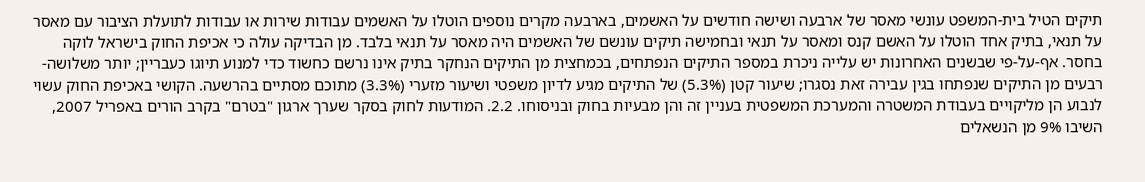תיקים הטיל בית-המשפט עונשי מאסר של ארבעה ושישה חודשים על האשמים, בארבעה מקרים נוספים הוטלו על האשמים עבודות שירות או עבודות לתועלת הציבור עם מאסר על תנאי, בתיק אחד הוטלו על האשם קנס ומאסר על תנאי ובחמישה תיקים עונשם של האשמים היה מאסר על תנאי בלבד. מן הבדיקה עולה כי אכיפת החוק בישראל לוקה בחסר. אף-על-פי שבשנים האחרונות יש עלייה ניכרת במספר התיקים הנפתחים, בכמחצית מן התיקים הנחקר בתיק אינו נרשם כחשוד כדי למנוע תיוגו כעבריין; יותר משלושה-רבעים מן התיקים שנפתחו בגין עבירה זאת נסגרו; שיעור קטן (5.3%) של התיקים מגיע לדיון משפטי ושיעור מזערי (3.3%) מתוכם מסתיים בהרשעה. הקושי באכיפת החוק עשוי לנבוע הן מליקויים בעבודת המשטרה והמערכת המשפטית בעניין זה והן מבעיות בחוק ובניסוחו. 2.2. המודעות לחוק בסקר שערך ארגון "בטרם" בקרב הורים באפריל 2007, השיבו 9% מן הנשאלים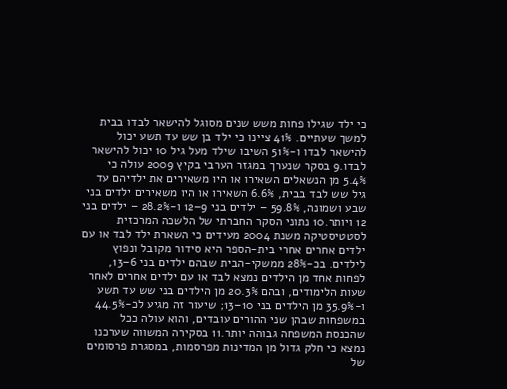כי ילד שגילו פחות משש שנים מסוגל להישאר לבדו בבית למשך שעתיים. 41% ציינו כי ילד בן שש עד תשע יכול להישאר לבדו ו-51% השיבו שילד מעל גיל 10 יכול להישאר לבדו.9 בסקר שנערך במגזר הערבי בקיץ 2009 עולה כי 5.4% מן הנשאלים השאירו או היו משאירים את ילדיהם עד גיל שש לבד בבית, 6.6% השאירו או היו משאירים ילדים בני שבע ושמונה, 59.8% – ילדים בני 9–12 ו-28.2% – ילדים בני 12 ויותר.10 נתוני הסקר החברתי של הלשכה המרכזית לסטטיסטיקה משנת 2004 מעידים כי השארת ילד לבד או עם ילדים אחרים אחרי בית-הספר היא סידור מקובל ונפוץ לילדים. בכ-28% ממשקי-הבית שבהם ילדים בני 6–13, לפחות אחד מן הילדים נמצא לבד או עם ילדים אחרים לאחר שעות הלימודים, ובהם 20.3% מן הילדים בני שש עד תשע ו-35.9% מן הילדים בני 10–13; שיעור זה מגיע לכ-44.5% במשפחות שבהן שני ההורים עובדים, והוא עולה ככל שהכנסת המשפחה גבוהה יותר.11 בסקירה המשווה שערכנו נמצא כי חלק גדול מן המדינות מפרסמות, במסגרת פרסומים של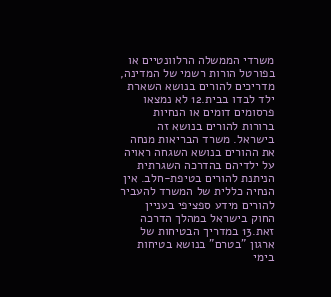משרדי הממשלה הרלוונטיים או בפורטל הורות רשמי של המדינה, מדריכים להורים בנושא השארת ילד לבדו בבית.12 לא נמצאו פרסומים דומים או הנחיות ברורות להורים בנושא זה בישראל. משרד הבריאות מנחה את ההורים בנושא השגחה ראויה על ילדיהם בהדרכה השגרתית הניתנת להורים בטיפת-חלב. אין הנחיה כללית של המשרד להעביר להורים מידע ספציפי בעניין החוק בישראל במהלך הדרכה זאת.13 במדריך הבטיחות של ארגון "בטרם" בנושא בטיחות בימי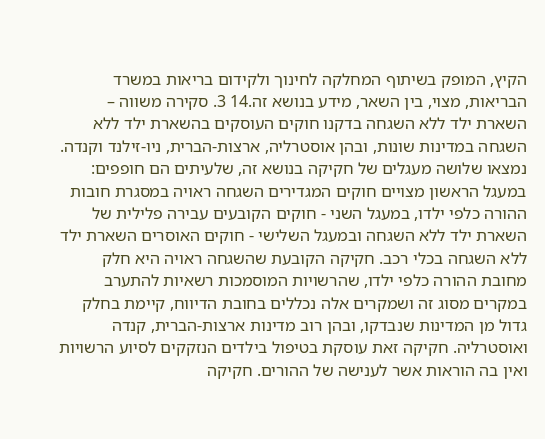הקיץ, המופק בשיתוף המחלקה לחינוך ולקידום בריאות במשרד הבריאות, מצוי, בין השאר, מידע בנושא זה.14 3. סקירה משווה – השארת ילד ללא השגחה בדקנו חוקים העוסקים בהשארת ילד ללא השגחה במדינות שונות, ובהן אוסטרליה, ארצות-הברית, ניו-זילנד וקנדה. נמצאו שלושה מעגלים של חקיקה בנושא זה, שלעיתים הם חופפים: במעגל הראשון מצויים חוקים המגדירים השגחה ראויה במסגרת חובות ההורה כלפי ילדו, במעגל השני - חוקים הקובעים עבירה פלילית של השארת ילד ללא השגחה ובמעגל השלישי - חוקים האוסרים השארת ילד ללא השגחה בכלי רכב. חקיקה הקובעת שהשגחה ראויה היא חלק מחובת ההורה כלפי ילדו, שהרשויות המוסמכות רשאיות להתערב במקרים מסוג זה ושמקרים אלה נכללים בחובת הדיווח, קיימת בחלק גדול מן המדינות שנבדקו, ובהן רוב מדינות ארצות-הברית, קנדה ואוסטרליה. חקיקה זאת עוסקת בטיפול בילדים הנזקקים לסיוע הרשויות ואין בה הוראות אשר לענישה של ההורים. חקיקה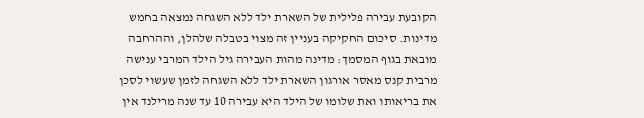הקובעת עבירה פלילית של השארת ילד ללא השגחה נמצאה בחמש מדינות. סיכום החקיקה בעניין זה מצוי בטבלה שלהלן, וההרחבה מובאת בגוף המסמך: מדינה מהות העבירה גיל הילד המרבי ענישה מרבית קנס מאסר אורגון השארת ילד ללא השגחה לזמן שעשוי לסכן את בריאותו ואת שלומו של הילד היא עבירה 10 עד שנה מרילנד אין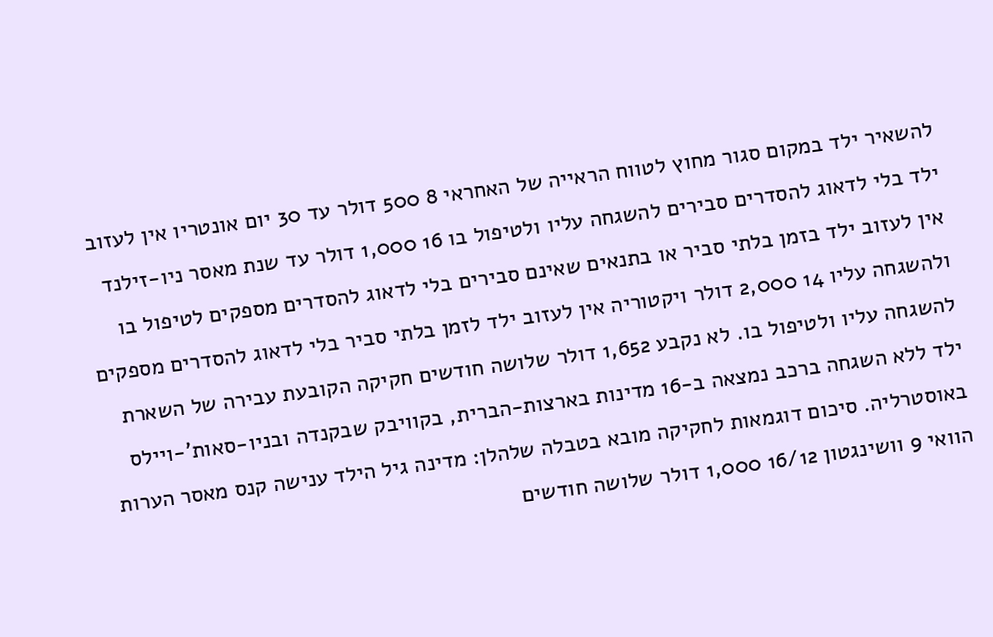להשאיר ילד במקום סגור מחוץ לטווח הראייה של האחראי 8 500 דולר עד 30 יום אונטריו אין לעזוב ילד בלי לדאוג להסדרים סבירים להשגחה עליו ולטיפול בו 16 1,000 דולר עד שנת מאסר ניו-זילנד אין לעזוב ילד בזמן בלתי סביר או בתנאים שאינם סבירים בלי לדאוג להסדרים מספקים לטיפול בו ולהשגחה עליו 14 2,000 דולר ויקטוריה אין לעזוב ילד לזמן בלתי סביר בלי לדאוג להסדרים מספקים להשגחה עליו ולטיפול בו. לא נקבע 1,652 דולר שלושה חודשים חקיקה הקובעת עבירה של השארת ילד ללא השגחה ברכב נמצאה ב-16 מדינות בארצות-הברית, בקוויבק שבקנדה ובניו-סאות'-ויילס באוסטרליה. סיכום דוגמאות לחקיקה מובא בטבלה שלהלן: מדינה גיל הילד ענישה קנס מאסר הערות הוואי 9 וושינגטון 16/12 1,000 דולר שלושה חודשים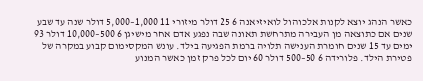כאשר הנהג יוצא לקנות אלכוהול לואיזיאנה 6 25 דולר מיזורי 11 1,000–5,000 דולר שנה עד שבע שנים אם כתוצאה מן העבירה מתרחשת תאונה שבה נפגע אדם אחר מישיגן 6 500–10,000 דולר 93 ימים עד 15 שנים חומרת הענישה תלויה ברמת הפגיעה בילד. עונש המקסימום קבוע במקרה של פטירת הילד. פלורידה 6 50–500 דולר 60 יום לכל פרק זמן כאשר המנוע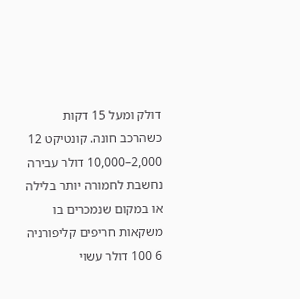דולק ומעל 15 דקות כשהרכב חונה. קונטיקט 12 2,000–10,000 דולר עבירה נחשבת לחמורה יותר בלילה או במקום שנמכרים בו משקאות חריפים קליפורניה 6 100 דולר עשוי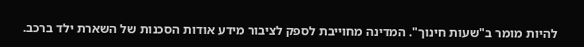להיות מומר ב"שעות חינוך". המדינה מחוייבת לספק לציבור מידע אודות הסכנות של השארת ילד ברכב.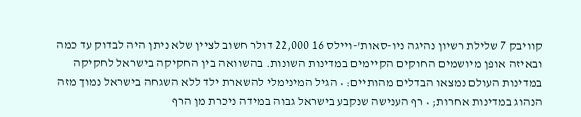קוויבק 7 שלילת רשיון נהיגה ניו-סאות'-ויילס 16 22,000 דולר חשוב לציין שלא ניתן היה לבדוק עד כמה ובאיזה אופן מיושמים החוקים הקיימים במדינות השונות. בהשוואה בין החקיקה בישראל לחקיקה במדינות העולם נמצאו הבדלים מהותיים: • הגיל המינימלי להשארת ילד ללא השגחה בישראל נמוך מזה הנהוג במדינות אחרות; • רף הענישה שנקבע בישראל גבוה במידה ניכרת מן הרף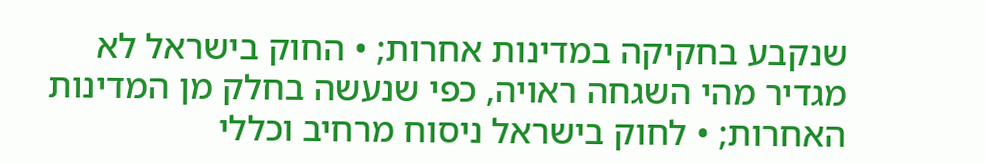שנקבע בחקיקה במדינות אחרות; • החוק בישראל לא מגדיר מהי השגחה ראויה, כפי שנעשה בחלק מן המדינות האחרות; • לחוק בישראל ניסוח מרחיב וכללי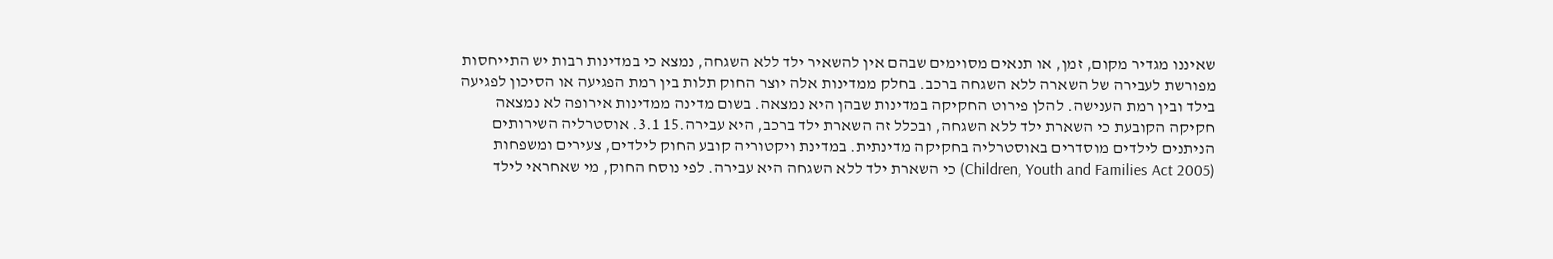שאיננו מגדיר מקום, זמן, או תנאים מסוימים שבהם אין להשאיר ילד ללא השגחה, נמצא כי במדינות רבות יש התייחסות מפורשת לעבירה של השארה ללא השגחה ברכב. בחלק ממדינות אלה יוצר החוק תלות בין רמת הפגיעה או הסיכון לפגיעה בילד ובין רמת הענישה. להלן פירוט החקיקה במדינות שבהן היא נמצאה. בשום מדינה ממדינות אירופה לא נמצאה חקיקה הקובעת כי השארת ילד ללא השגחה, ובכלל זה השארת ילד ברכב, היא עבירה.15 3.1. אוסטרליה השירותים הניתנים לילדים מוסדרים באוסטרליה בחקיקה מדינתית. במדינת ויקטוריה קובע החוק לילדים, צעירים ומשפחות (Children, Youth and Families Act 2005) כי השארת ילד ללא השגחה היא עבירה. לפי נוסח החוק, מי שאחראי לילד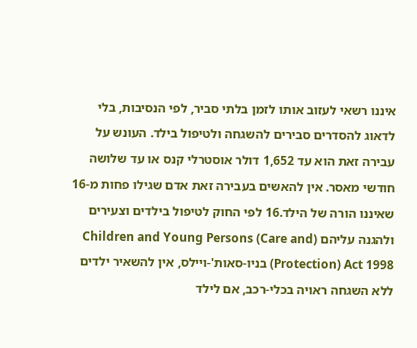איננו רשאי לעזוב אותו לזמן בלתי סביר, לפי הנסיבות, בלי לדאוג להסדרים סבירים להשגחה ולטיפול בילד. העונש על עבירה זאת הוא עד 1,652 דולר אוסטרלי קנס או עד שלושה חודשי מאסר. אין להאשים בעבירה זאת אדם שגילו פחות מ-16 שאיננו הורה של הילד.16 לפי החוק לטיפול בילדים וצעירים ולהגנה עליהם (Children and Young Persons (Care and Protection) Act 1998) בניו-סאות'-ויילס, אין להשאיר ילדים ללא השגחה ראויה בכלי-רכב, אם לילד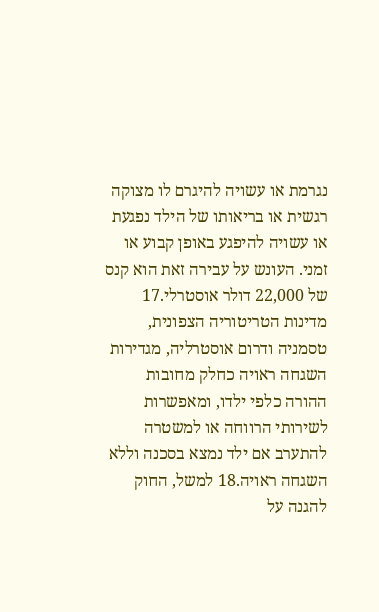נגרמת או עשויה להיגרם לו מצוקה רגשית או בריאותו של הילד נפגעת או עשויה להיפגע באופן קבוע או זמני. העונש על עבירה זאת הוא קנס של 22,000 דולר אוסטרלי.17 מדינות הטריטוריה הצפונית, טסמניה ודרום אוסטרליה, מגדירות השגחה ראויה כחלק מחובות ההורה כלפי ילדו, ומאפשרות לשירותי הרווחה או למשטרה להתערב אם ילד נמצא בסכנה וללא השגחה ראויה.18 למשל, החוק להגנה על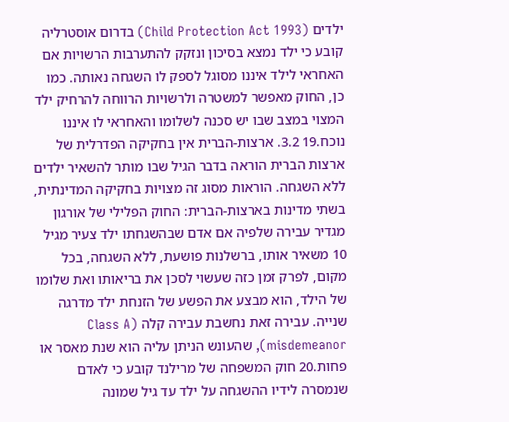ילדים (Child Protection Act 1993) בדרום אוסטרליה קובע כי ילד נמצא בסיכון ונזקק להתערבות הרשויות אם האחראי לילד איננו מסוגל לספק לו השגחה נאותה. כמו כן, החוק מאפשר למשטרה ולרשויות הרווחה להרחיק ילד המצוי במצב שבו יש סכנה לשלומו והאחראי לו איננו נוכח.19 3.2. ארצות-הברית אין בחקיקה הפדרלית של ארצות הברית הוראה בדבר הגיל שבו מותר להשאיר ילדים ללא השגחה. הוראות מסוג זה מצויות בחקיקה המדינתית, בשתי מדינות בארצות-הברית: החוק הפלילי של אורגון מגדיר עבירה שלפיה אם אדם שבהשגחתו ילד צעיר מגיל 10 משאיר אותו, ברשלנות פושעת, ללא השגחה, בכל מקום, לפרק זמן כזה שעשוי לסכן את בריאותו ואת שלומו של הילד, הוא מבצע את הפשע של הזנחת ילד מדרגה שנייה. עבירה זאת נחשבת עבירה קלה (Class A misdemeanor), שהעונש הניתן עליה הוא שנת מאסר או פחות.20 חוק המשפחה של מרילנד קובע כי לאדם שנמסרה לידיו ההשגחה על ילד עד גיל שמונה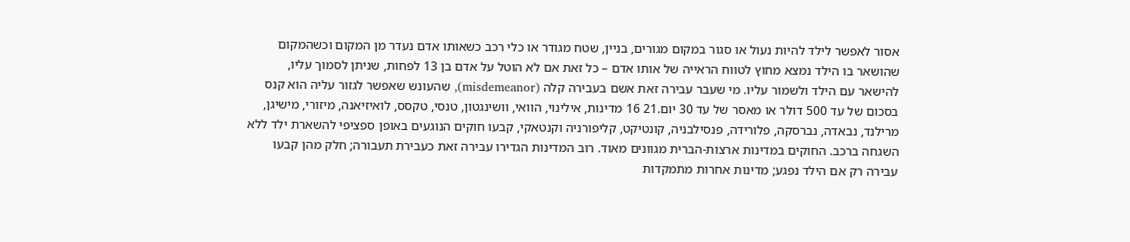אסור לאפשר לילד להיות נעול או סגור במקום מגורים, בניין, שטח מגודר או כלי רכב כשאותו אדם נעדר מן המקום וכשהמקום שהושאר בו הילד נמצא מחוץ לטווח הראייה של אותו אדם – כל זאת אם לא הוטל על אדם בן 13 לפחות, שניתן לסמוך עליו, להישאר עם הילד ולשמור עליו. מי שעבר עבירה זאת אשם בעבירה קלה (misdemeanor), שהעונש שאפשר לגזור עליה הוא קנס בסכום של עד 500 דולר או מאסר של עד 30 יום.21 16 מדינות, אילינוי, הוואי, וושינגטון, טנסי, טקסס, לואיזיאנה, מיזורי, מישיגן, מרילנד, נבאדה, נברסקה, פלורידה, פנסילבניה, קונטיקט, קליפורניה וקנטאקי, קבעו חוקים הנוגעים באופן ספציפי להשארת ילד ללא השגחה ברכב. החוקים במדינות ארצות-הברית מגוונים מאוד. רוב המדינות הגדירו עבירה זאת כעבירת תעבורה; חלק מהן קבעו עבירה רק אם הילד נפגע; מדינות אחרות מתמקדות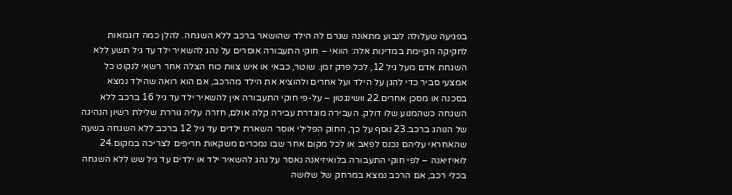בפגיעה שעלולה לנבוע מתאונה שגרם לה הילד שהושאר ברכב ללא השגחה. להלן כמה דוגמאות לחקיקה הקיימת במדינות אלה: הוואי – חוקי התעבורה אוסרים על נהג להשאיר ילד עד גיל תשע ללא השגחת אדם מעל גיל 12, לכל פרק זמן. שוטר, כבאי או איש צוות כוח הצלה אחר רשאי לנקוט כל אמצעי סביר כדי להגן על הילד ועל אחרים ולהוציא את הילד מהרכב, אם הוא רואה שהילד נמצא בסכנה או מסכן אחרים.22 וושינגטון – על-פי חוקי התעבורה אין להשאיר ילד עד גיל 16 ברכב ללא השגחה כשהמנוע שלו דולק. העבירה מוגדרת עבירה קלה אולם, חזרה עליה גוררת שלילת רשיון הנהיגה של הנוהג ברכב.23 נוסף על כך, החוק הפלילי אוסר השארת ילדים עד גיל 12 ברכב ללא השגחה בשעה שהאחראי עליהם נכנס לפאב או לכל מקום אחר שבו נמכרים משקאות חריפים לצריכה במקום.24 לואיזיאנה – לפי חוקי התעבורה בלואיזיאנה נאסר על נהג להשאיר ילד או ילדים עד גיל שש ללא השגחה בכלי רכב, אם הרכב נמצא במרחק של שלושה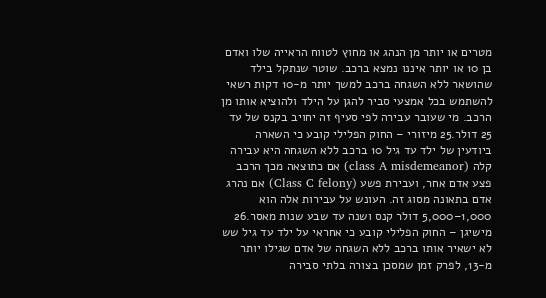מטרים או יותר מן הנהג או מחוץ לטווח הראייה שלו ואדם בן 10 או יותר איננו נמצא ברכב. שוטר שנתקל בילד שהושאר ללא השגחה ברכב למשך יותר מ-10 דקות רשאי להשתמש בכל אמצעי סביר להגן על הילד ולהוציא אותו מן הרכב. מי שעובר עבירה לפי סעיף זה יחויב בקנס של עד 25 דולר.25 מיזורי – החוק הפלילי קובע כי השארה ביודעין של ילד עד גיל 10 ברכב ללא השגחה היא עבירה קלה (class A misdemeanor) אם כתוצאה מכך הרכב פצע אדם אחר, ועבירת פשע (Class C felony) אם נהרג אדם בתאונה מסוג זה. העונש על עבירות אלה הוא 1,000–5,000 דולר קנס ושנה עד שבע שנות מאסר.26 מישיגן – החוק הפלילי קובע כי אחראי על ילד עד גיל שש לא ישאיר אותו ברכב ללא השגחה של אדם שגילו יותר מ-13, לפרק זמן שמסכן בצורה בלתי סבירה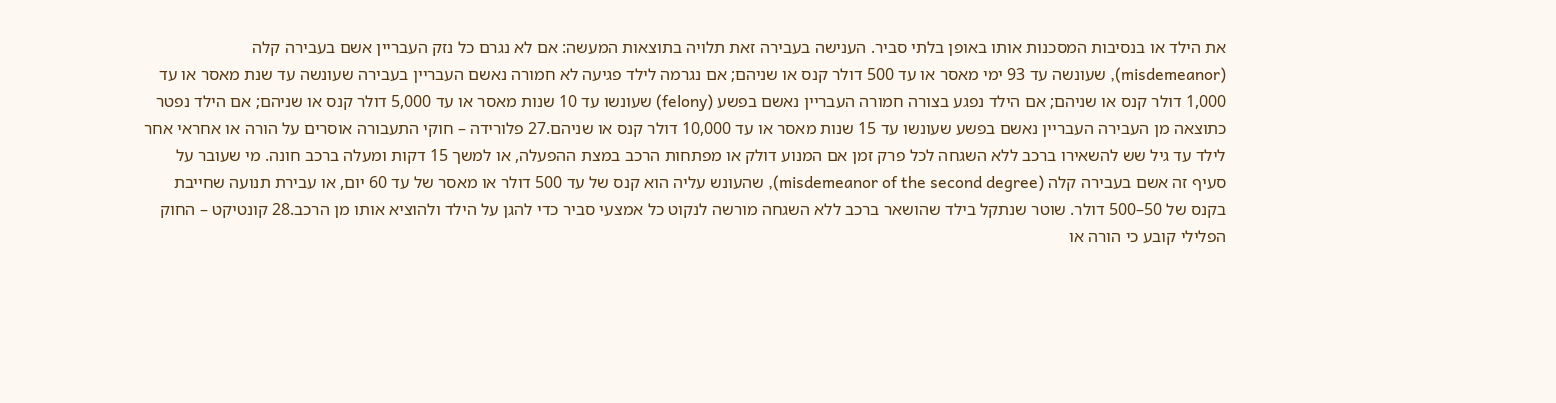את הילד או בנסיבות המסכנות אותו באופן בלתי סביר. הענישה בעבירה זאת תלויה בתוצאות המעשה: אם לא נגרם כל נזק העבריין אשם בעבירה קלה (misdemeanor), שעונשה עד 93 ימי מאסר או עד 500 דולר קנס או שניהם; אם נגרמה לילד פגיעה לא חמורה נאשם העבריין בעבירה שעונשה עד שנת מאסר או עד 1,000 דולר קנס או שניהם; אם הילד נפגע בצורה חמורה העבריין נאשם בפשע (felony) שעונשו עד 10 שנות מאסר או עד 5,000 דולר קנס או שניהם; אם הילד נפטר כתוצאה מן העבירה העבריין נאשם בפשע שעונשו עד 15 שנות מאסר או עד 10,000 דולר קנס או שניהם.27 פלורידה – חוקי התעבורה אוסרים על הורה או אחראי אחר לילד עד גיל שש להשאירו ברכב ללא השגחה לכל פרק זמן אם המנוע דולק או מפתחות הרכב במצת ההפעלה, או למשך 15 דקות ומעלה ברכב חונה. מי שעובר על סעיף זה אשם בעבירה קלה (misdemeanor of the second degree), שהעונש עליה הוא קנס של עד 500 דולר או מאסר של עד 60 יום, או עבירת תנועה שחייבת בקנס של 50–500 דולר. שוטר שנתקל בילד שהושאר ברכב ללא השגחה מורשה לנקוט כל אמצעי סביר כדי להגן על הילד ולהוציא אותו מן הרכב.28 קונטיקט – החוק הפלילי קובע כי הורה או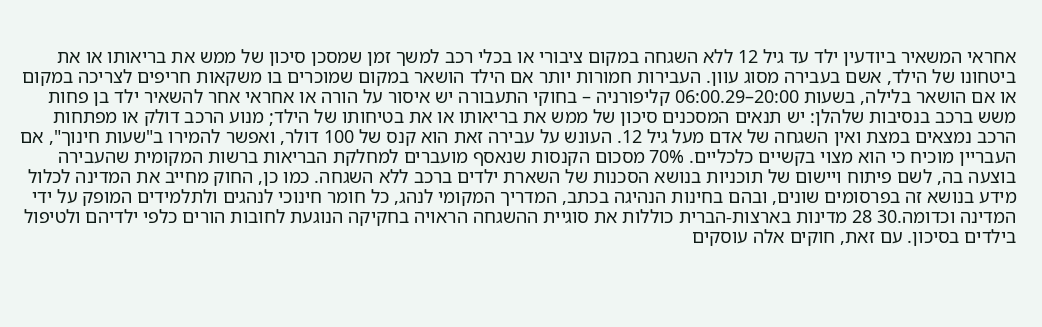אחראי המשאיר ביודעין ילד עד גיל 12 ללא השגחה במקום ציבורי או בכלי רכב למשך זמן שמסכן סיכון של ממש את בריאותו או את ביטחונו של הילד, אשם בעבירה מסוג עוון. העבירות חמורות יותר אם הילד הושאר במקום שמוכרים בו משקאות חריפים לצריכה במקום או אם הושאר בלילה, בשעות 20:00–06:00.29 קליפורניה – בחוקי התעבורה יש איסור על הורה או אחראי אחר להשאיר ילד בן פחות משש ברכב בנסיבות שלהלן: יש תנאים המסכנים סיכון של ממש את בריאותו או את בטיחותו של הילד; מנוע הרכב דולק או מפתחות הרכב נמצאים במצת ואין השגחה של אדם מעל גיל 12. העונש על עבירה זאת הוא קנס של 100 דולר, ואפשר להמירו ב"שעות חינוך", אם העבריין מוכיח כי הוא מצוי בקשיים כלכליים. 70% מסכום הקנסות שנאסף מועברים למחלקת הבריאות ברשות המקומית שהעבירה בוצעה בה, לשם פיתוח ויישום של תוכניות בנושא הסכנות של השארת ילדים ברכב ללא השגחה. כמו כן, החוק מחייב את המדינה לכלול מידע בנושא זה בפרסומים שונים, ובהם בחינות הנהיגה בכתב, המדריך המקומי לנהג, כל חומר חינוכי לנהגים ולתלמידים המופק על ידי המדינה וכדומה.30 28 מדינות בארצות-הברית כוללות את סוגיית ההשגחה הראויה בחקיקה הנוגעת לחובות הורים כלפי ילדיהם ולטיפול בילדים בסיכון. עם זאת, חוקים אלה עוסקים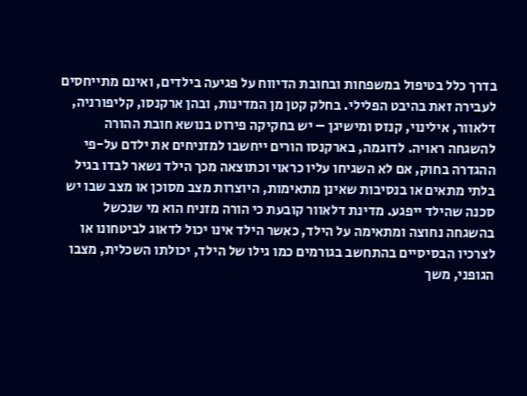בדרך כלל בטיפול במשפחות ובחובת הדיווח על פגיעה בילדים, ואינם מתייחסים לעבירה זאת בהיבט הפלילי. בחלק קטן מן המדינות, ובהן ארקנסו, קליפורניה, דלאוור, אילינוי, קנזס ומישיגן – יש בחקיקה פירוט בנושא חובת ההורה להשגחה ראויה. לדוגמה, בארקנסו הורים ייחשבו למזניחים את ילדם על-פי ההגדרה בחוק, אם לא השגיחו עליו כראוי וכתוצאה מכך הילד נשאר לבדו בגיל בלתי מתאים או בנסיבות שאינן מתאימות, היוצרות מצב מסוכן או מצב שבו יש סכנה שהילד ייפגע. מדינת דלאוור קובעת כי הורה מזניח הוא מי שנכשל בהשגחה נחוצה ומתאימה על הילד, כאשר הילד אינו יכול לדאוג לביטחונו או לצרכיו הבסיסיים בהתחשב בגורמים כמו גילו של הילד, יכולתו השכלית, מצבו הגופני, משך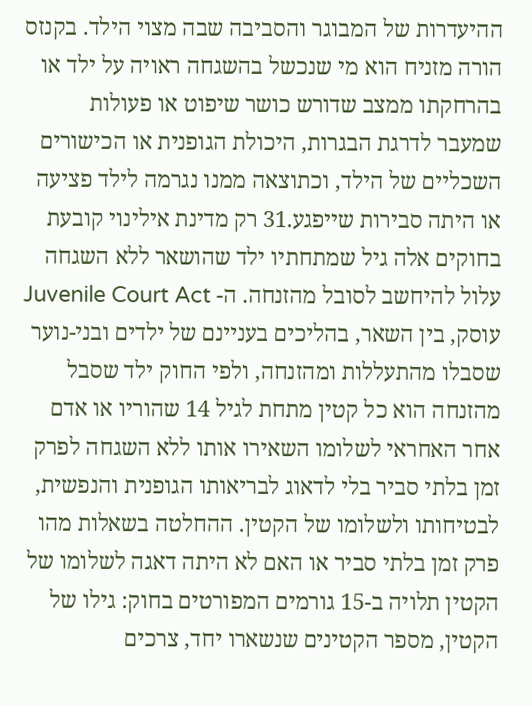ההיעדרות של המבוגר והסביבה שבה מצוי הילד. בקנזס הורה מזניח הוא מי שנכשל בהשגחה ראויה על ילד או בהרחקתו ממצב שדורש כושר שיפוט או פעולות שמעבר לדרגת הבגרות, היכולת הגופנית או הכישורים השכליים של הילד, וכתוצאה ממנו נגרמה לילד פציעה או היתה סבירות שייפגע.31 רק מדינת אילינוי קובעת בחוקים אלה גיל שמתחתיו ילד שהושאר ללא השגחה עלול להיחשב לסובל מהזנחה. ה- Juvenile Court Act עוסק, בין השאר, בהליכים בעניינם של ילדים ובני-נוער שסבלו מהתעללות ומהזנחה, ולפי החוק ילד שסבל מהזנחה הוא כל קטין מתחת לגיל 14 שהוריו או אדם אחר האחראי לשלומו השאירו אותו ללא השגחה לפרק זמן בלתי סביר בלי לדאוג לבריאותו הגופנית והנפשית, לבטיחותו ולשלומו של הקטין. ההחלטה בשאלות מהו פרק זמן בלתי סביר או האם לא היתה דאגה לשלומו של הקטין תלויה ב-15 גורמים המפורטים בחוק: גילו של הקטין, מספר הקטינים שנשארו יחד, צרכים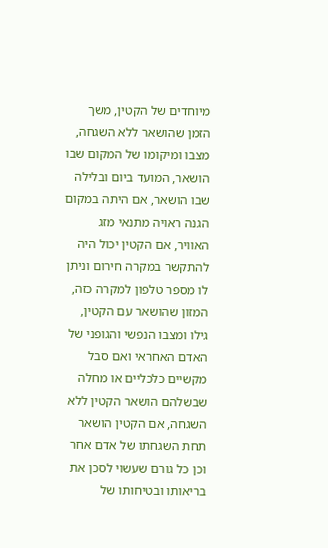מיוחדים של הקטין, משך הזמן שהושאר ללא השגחה, מצבו ומיקומו של המקום שבו הושאר, המועד ביום ובלילה שבו הושאר, אם היתה במקום הגנה ראויה מתנאי מזג האוויר, אם הקטין יכול היה להתקשר במקרה חירום וניתן לו מספר טלפון למקרה כזה, המזון שהושאר עם הקטין, גילו ומצבו הנפשי והגופני של האדם האחראי ואם סבל מקשיים כלכליים או מחלה שבשלהם הושאר הקטין ללא השגחה, אם הקטין הושאר תחת השגחתו של אדם אחר וכן כל גורם שעשוי לסכן את בריאותו ובטיחותו של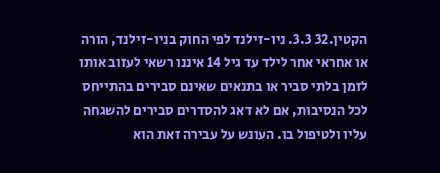הקטין.32 3.3. ניו-זילנד לפי החוק בניו-זילנד, הורה או אחראי אחר לילד עד גיל 14 איננו רשאי לעזוב אותו לזמן בלתי סביר או בתנאים שאינם סבירים בהתייחס לכל הנסיבות, אם לא דאג להסדרים סבירים להשגחה עליו ולטיפול בו. העונש על עבירה זאת הוא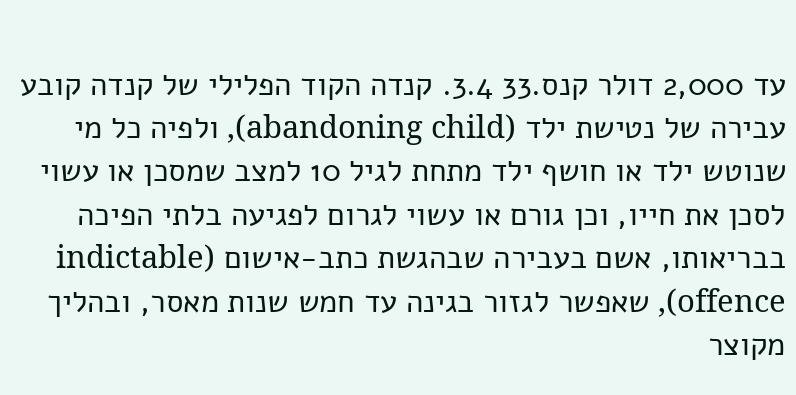עד 2,000 דולר קנס.33 3.4. קנדה הקוד הפלילי של קנדה קובע עבירה של נטישת ילד (abandoning child), ולפיה כל מי שנוטש ילד או חושף ילד מתחת לגיל 10 למצב שמסכן או עשוי לסכן את חייו, וכן גורם או עשוי לגרום לפגיעה בלתי הפיכה בבריאותו, אשם בעבירה שבהגשת כתב-אישום (indictable offence), שאפשר לגזור בגינה עד חמש שנות מאסר, ובהליך מקוצר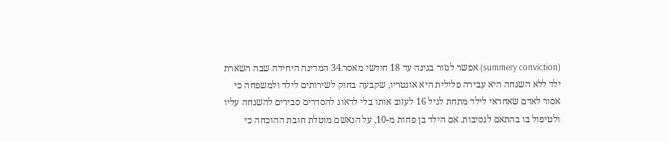(summery conviction) אפשר לגזור בגינה עד 18 חודשי מאסר.34 המדינה היחידה שבה השארת ילד ללא השגחה היא עבירה פלילית היא אונטריו, שקבעה בחוק לשירותים לילד ולמשפחה כי אסור לאדם שאחראי לילד מתחת לגיל 16 לעזוב אותו בלי לדאוג להסדרים סבירים להשגחה עליו ולטיפול בו בהתאם לנסיבות. אם הילד בן פחות מ-10, על הנאשם מוטלת חובת ההוכחה כי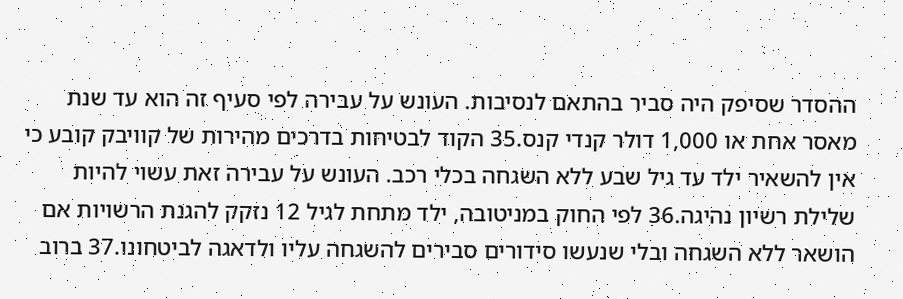ההסדר שסיפק היה סביר בהתאם לנסיבות. העונש על עבירה לפי סעיף זה הוא עד שנת מאסר אחת או 1,000 דולר קנדי קנס.35 הקוד לבטיחות בדרכים מהירות של קוויבק קובע כי אין להשאיר ילד עד גיל שבע ללא השגחה בכלי רכב. העונש על עבירה זאת עשוי להיות שלילת רשיון נהיגה.36 לפי החוק במניטובה, ילד מתחת לגיל 12 נזקק להגנת הרשויות אם הושאר ללא השגחה ובלי שנעשו סידורים סבירים להשגחה עליו ולדאגה לביטחונו.37 ברוב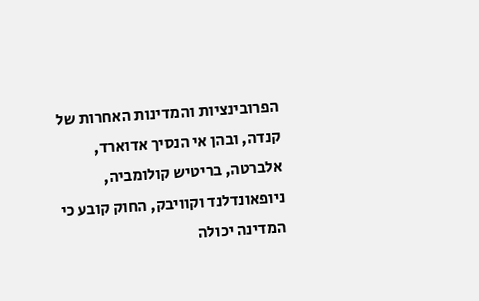הפרובינציות והמדינות האחרות של קנדה, ובהן אי הנסיך אדוארד, אלברטה, בריטיש קולומביה, ניופאונדלנד וקוויבק, החוק קובע כי המדינה יכולה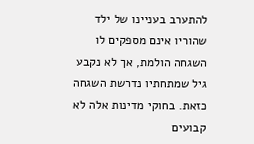להתערב בעניינו של ילד שהוריו אינם מספקים לו השגחה הולמת, אך לא נקבע גיל שמתחתיו נדרשת השגחה כזאת. בחוקי מדינות אלה לא קבועים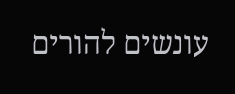עונשים להורים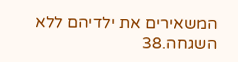המשאירים את ילדיהם ללא השגחה.38